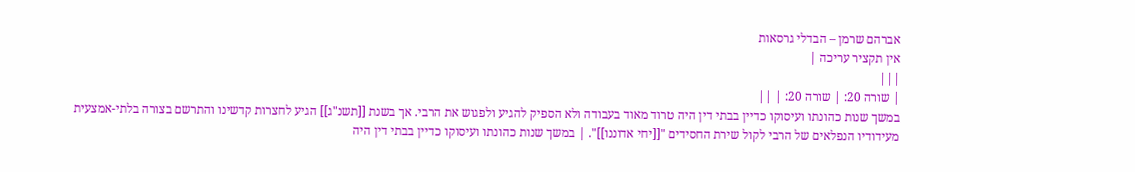אברהם שרמן – הבדלי גרסאות
אין תקציר עריכה |
|||
| שורה 20: | שורה 20: | ||
במשך שנות כהונתו ועיסוקו כדיין בבתי דין היה טרוד מאוד בעבודה ולא הספיק להגיע ולפגוש את הרבי. אך בשנת [[תשנ"ג]] הגיע לחצרות קדשינו והתרשם בצורה בלתי-אמצעית מעידודיו הנפלאים של הרבי לקול שירת החסידים "[[יחי אדוננו]]". | במשך שנות כהונתו ועיסוקו כדיין בבתי דין היה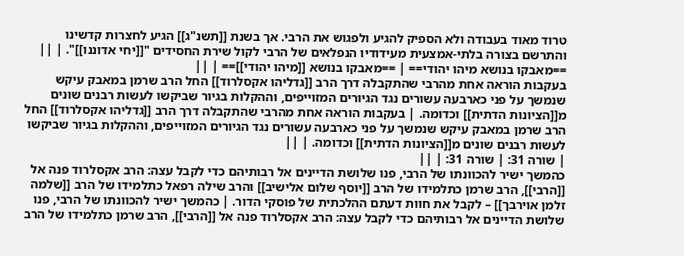טרוד מאוד בעבודה ולא הספיק להגיע ולפגוש את הרבי. אך בשנת [[תשנ"ג]] הגיע לחצרות קדשינו והתרשם בצורה בלתי-אמצעית מעידודיו הנפלאים של הרבי לקול שירת החסידים "[[יחי אדוננו]]". | ||
==מאבקו בנושא מיהו יהודי== | ==מאבקו בנושא [[מיהו יהודי]]== | ||
בעקבות הוראה אחת מהרבי שהתקבלה דרך הרב [[גדליהו אקסלרוד]] החל הרב שרמן במאבק עיקש שנמשך על פני כארבעה עשורים נגד הגיורים המזוייפים, וההקלות בגיור שביקשו לעשות רבנים שונים מ[[הציונות הדתית]] וכדומה. | בעקבות הוראה אחת מהרבי שהתקבלה דרך הרב [[גדליהו אקסלרוד]] החל הרב שרמן במאבק עיקש שנמשך על פני כארבעה עשורים נגד הגיורים המזוייפים, וההקלות בגיור שביקשו לעשות רבנים שונים מ[[הציונות הדתית]] וכדומה. | ||
| שורה 31: | שורה 31: | ||
כהמשך ישיר להכוונתו של הרבי, פנו שלושת הדיינים אל רבותיהם כדי לקבל עצה: הרב אקסלרוד פנה אל [[הרבי]], הרב שרמן כתלמידו של הרב [[יוסף שלום אלישיב]] והרב שילה רפאל כתלמידו של הרב [[שלמה זלמן אוירבך]] – לקבל את חוות דעתם ההלכתית של פוסקי הדור. | כהמשך ישיר להכוונתו של הרבי, פנו שלושת הדיינים אל רבותיהם כדי לקבל עצה: הרב אקסלרוד פנה אל [[הרבי]], הרב שרמן כתלמידו של הרב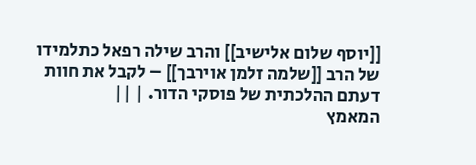[[יוסף שלום אלישיב]] והרב שילה רפאל כתלמידו של הרב [[שלמה זלמן אוירבך]] – לקבל את חוות דעתם ההלכתית של פוסקי הדור. | ||
המאמץ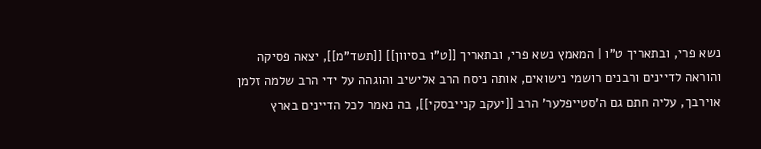נשא פרי, ובתאריך ט"ו | המאמץ נשא פרי, ובתאריך [[ט"ו בסיוון]] [[תשד"מ]], יצאה פסיקה והוראה לדיינים ורבנים רושמי נישואים, אותה ניסח הרב אלישיב והוגהה על ידי הרב שלמה זלמן אוירבך, עליה חתם גם ה'סטייפלער' הרב [[יעקב קנייבסקי]], בה נאמר לכל הדיינים בארץ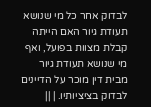לבדוק אחר כל מי שנושא תעודת גיור האם הייתה קבלת מצוות בפועל, ואף מי שנושא תעודת גיור מבית דין מוכר על הדיינים לבדוק בציציותיו. | ||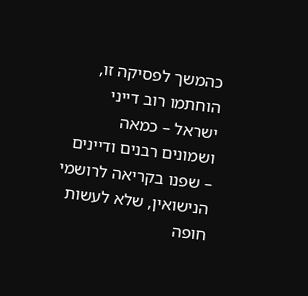כהמשך לפסיקה זו, הוחתמו רוב דייני ישראל – כמאה ושמונים רבנים ודיינים – שפנו בקריאה לרושמי הנישואין, שלא לעשות חופה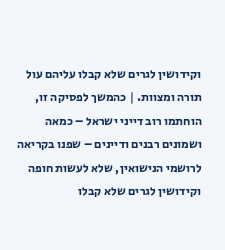וקידושין לגרים שלא קבלו עליהם עול תורה ומצוות. | כהמשך לפסיקה זו, הוחתמו רוב דייני ישראל – כמאה ושמונים רבנים ודיינים – שפנו בקריאה לרושמי הנישואין, שלא לעשות חופה וקידושין לגרים שלא קבלו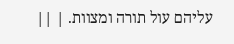עליהם עול תורה ומצוות. | ||